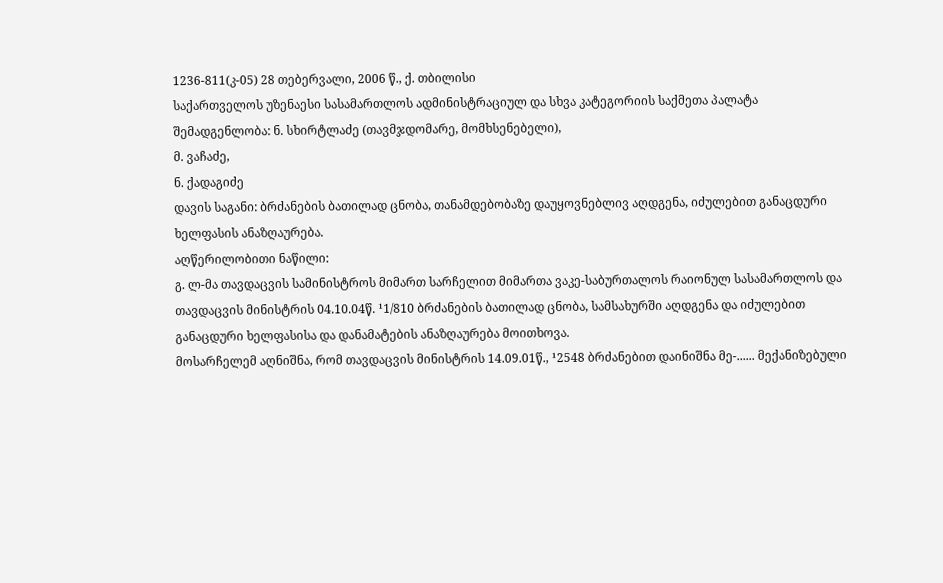1236-811(კ-05) 28 თებერვალი, 2006 წ., ქ. თბილისი
საქართველოს უზენაესი სასამართლოს ადმინისტრაციულ და სხვა კატეგორიის საქმეთა პალატა
შემადგენლობა: ნ. სხირტლაძე (თავმჯდომარე, მომხსენებელი),
მ. ვაჩაძე,
ნ. ქადაგიძე
დავის საგანი: ბრძანების ბათილად ცნობა, თანამდებობაზე დაუყოვნებლივ აღდგენა, იძულებით განაცდური ხელფასის ანაზღაურება.
აღწერილობითი ნაწილი:
გ. ლ-მა თავდაცვის სამინისტროს მიმართ სარჩელით მიმართა ვაკე-საბურთალოს რაიონულ სასამართლოს და თავდაცვის მინისტრის 04.10.04წ. ¹1/810 ბრძანების ბათილად ცნობა, სამსახურში აღდგენა და იძულებით განაცდური ხელფასისა და დანამატების ანაზღაურება მოითხოვა.
მოსარჩელემ აღნიშნა, რომ თავდაცვის მინისტრის 14.09.01წ., ¹2548 ბრძანებით დაინიშნა მე-...... მექანიზებული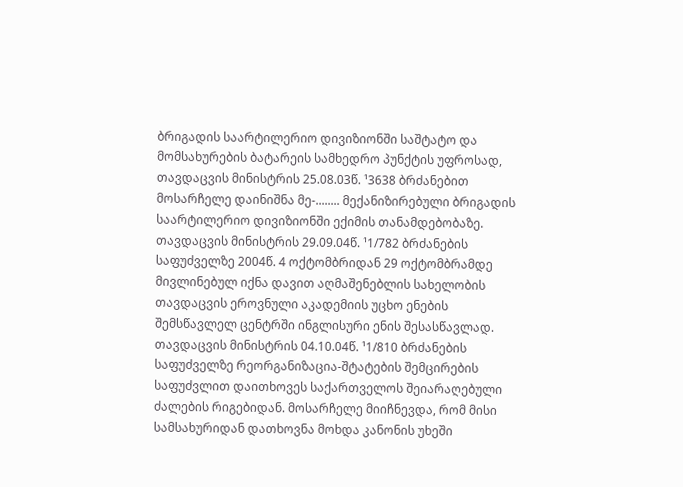ბრიგადის საარტილერიო დივიზიონში საშტატო და მომსახურების ბატარეის სამხედრო პუნქტის უფროსად, თავდაცვის მინისტრის 25.08.03წ. ¹3638 ბრძანებით მოსარჩელე დაინიშნა მე-........ მექანიზირებული ბრიგადის საარტილერიო დივიზიონში ექიმის თანამდებობაზე. თავდაცვის მინისტრის 29.09.04წ. ¹1/782 ბრძანების საფუძველზე 2004წ. 4 ოქტომბრიდან 29 ოქტომბრამდე მივლინებულ იქნა დავით აღმაშენებლის სახელობის თავდაცვის ეროვნული აკადემიის უცხო ენების შემსწავლელ ცენტრში ინგლისური ენის შესასწავლად. თავდაცვის მინისტრის 04.10.04წ. ¹1/810 ბრძანების საფუძველზე რეორგანიზაცია-შტატების შემცირების საფუძვლით დაითხოვეს საქართველოს შეიარაღებული ძალების რიგებიდან. მოსარჩელე მიიჩნევდა, რომ მისი სამსახურიდან დათხოვნა მოხდა კანონის უხეში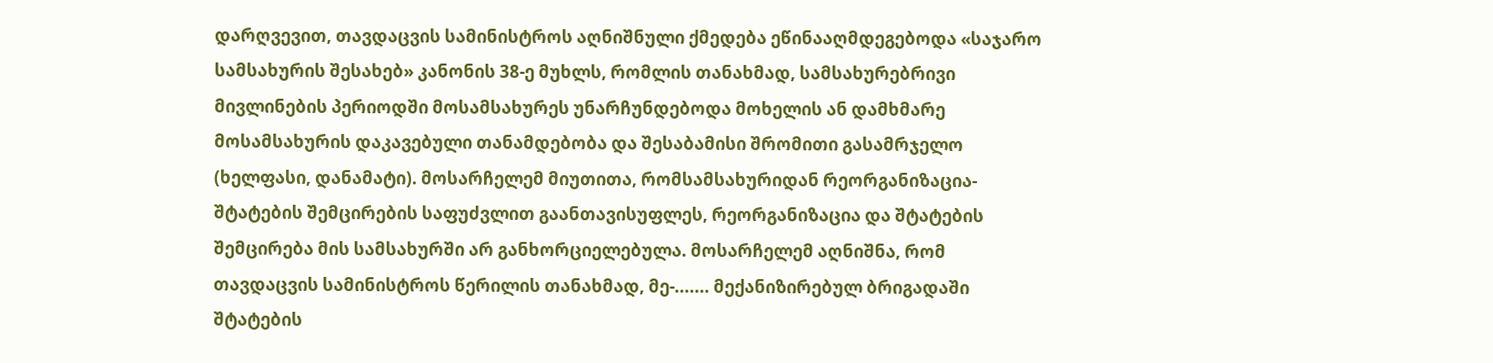დარღვევით, თავდაცვის სამინისტროს აღნიშნული ქმედება ეწინააღმდეგებოდა «საჯარო სამსახურის შესახებ» კანონის 38-ე მუხლს, რომლის თანახმად, სამსახურებრივი მივლინების პერიოდში მოსამსახურეს უნარჩუნდებოდა მოხელის ან დამხმარე მოსამსახურის დაკავებული თანამდებობა და შესაბამისი შრომითი გასამრჯელო (ხელფასი, დანამატი). მოსარჩელემ მიუთითა, რომსამსახურიდან რეორგანიზაცია-შტატების შემცირების საფუძვლით გაანთავისუფლეს, რეორგანიზაცია და შტატების შემცირება მის სამსახურში არ განხორციელებულა. მოსარჩელემ აღნიშნა, რომ თავდაცვის სამინისტროს წერილის თანახმად, მე-....... მექანიზირებულ ბრიგადაში შტატების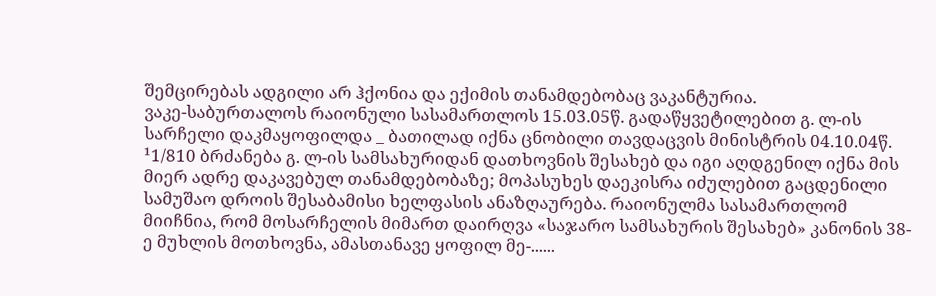შემცირებას ადგილი არ ჰქონია და ექიმის თანამდებობაც ვაკანტურია.
ვაკე-საბურთალოს რაიონული სასამართლოს 15.03.05წ. გადაწყვეტილებით გ. ლ-ის სარჩელი დაკმაყოფილდა _ ბათილად იქნა ცნობილი თავდაცვის მინისტრის 04.10.04წ. ¹1/810 ბრძანება გ. ლ-ის სამსახურიდან დათხოვნის შესახებ და იგი აღდგენილ იქნა მის მიერ ადრე დაკავებულ თანამდებობაზე; მოპასუხეს დაეკისრა იძულებით გაცდენილი სამუშაო დროის შესაბამისი ხელფასის ანაზღაურება. რაიონულმა სასამართლომ მიიჩნია, რომ მოსარჩელის მიმართ დაირღვა «საჯარო სამსახურის შესახებ» კანონის 38-ე მუხლის მოთხოვნა, ამასთანავე ყოფილ მე-......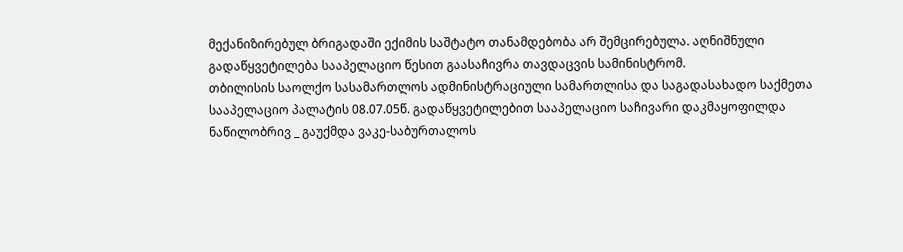მექანიზირებულ ბრიგადაში ექიმის საშტატო თანამდებობა არ შემცირებულა. აღნიშნული გადაწყვეტილება სააპელაციო წესით გაასაჩივრა თავდაცვის სამინისტრომ.
თბილისის საოლქო სასამართლოს ადმინისტრაციული სამართლისა და საგადასახადო საქმეთა სააპელაციო პალატის 08.07.05წ. გადაწყვეტილებით სააპელაციო საჩივარი დაკმაყოფილდა ნაწილობრივ _ გაუქმდა ვაკე-საბურთალოს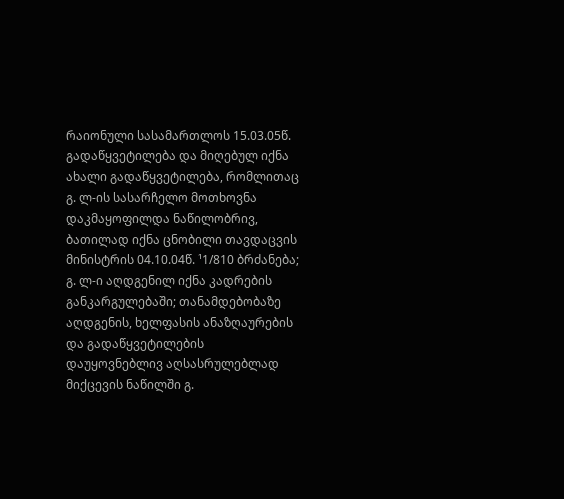რაიონული სასამართლოს 15.03.05წ. გადაწყვეტილება და მიღებულ იქნა ახალი გადაწყვეტილება, რომლითაც გ. ლ-ის სასარჩელო მოთხოვნა დაკმაყოფილდა ნაწილობრივ, ბათილად იქნა ცნობილი თავდაცვის მინისტრის 04.10.04წ. ¹1/810 ბრძანება; გ. ლ-ი აღდგენილ იქნა კადრების განკარგულებაში; თანამდებობაზე აღდგენის, ხელფასის ანაზღაურების და გადაწყვეტილების დაუყოვნებლივ აღსასრულებლად მიქცევის ნაწილში გ.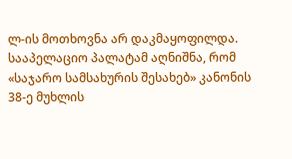ლ-ის მოთხოვნა არ დაკმაყოფილდა.
სააპელაციო პალატამ აღნიშნა, რომ «საჯარო სამსახურის შესახებ» კანონის 38-ე მუხლის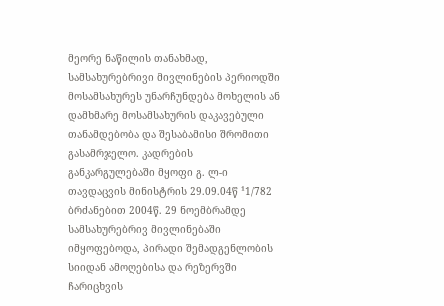მეორე ნაწილის თანახმად, სამსახურებრივი მივლინების პერიოდში მოსამსახურეს უნარჩუნდება მოხელის ან დამხმარე მოსამსახურის დაკავებული თანამდებობა და შესაბამისი შრომითი გასამრჯელო. კადრების განკარგულებაში მყოფი გ. ლ-ი თავდაცვის მინისტრის 29.09.04წ ¹1/782 ბრძანებით 2004წ. 29 ნოემბრამდე სამსახურებრივ მივლინებაში იმყოფებოდა, პირადი შემადგენლობის სიიდან ამოღებისა და რეზერვში ჩარიცხვის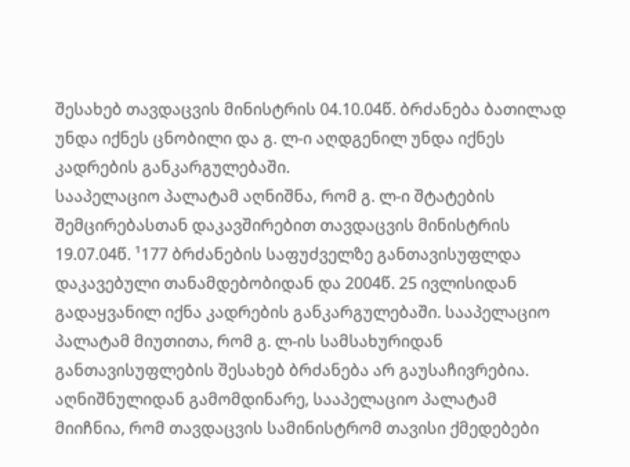შესახებ თავდაცვის მინისტრის 04.10.04წ. ბრძანება ბათილად უნდა იქნეს ცნობილი და გ. ლ-ი აღდგენილ უნდა იქნეს კადრების განკარგულებაში.
სააპელაციო პალატამ აღნიშნა, რომ გ. ლ-ი შტატების შემცირებასთან დაკავშირებით თავდაცვის მინისტრის 19.07.04წ. ¹177 ბრძანების საფუძველზე განთავისუფლდა დაკავებული თანამდებობიდან და 2004წ. 25 ივლისიდან გადაყვანილ იქნა კადრების განკარგულებაში. სააპელაციო პალატამ მიუთითა, რომ გ. ლ-ის სამსახურიდან განთავისუფლების შესახებ ბრძანება არ გაუსაჩივრებია. აღნიშნულიდან გამომდინარე, სააპელაციო პალატამ მიიჩნია, რომ თავდაცვის სამინისტრომ თავისი ქმედებები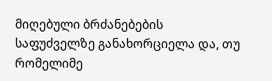მიღებული ბრძანებების საფუძველზე განახორციელა და, თუ რომელიმე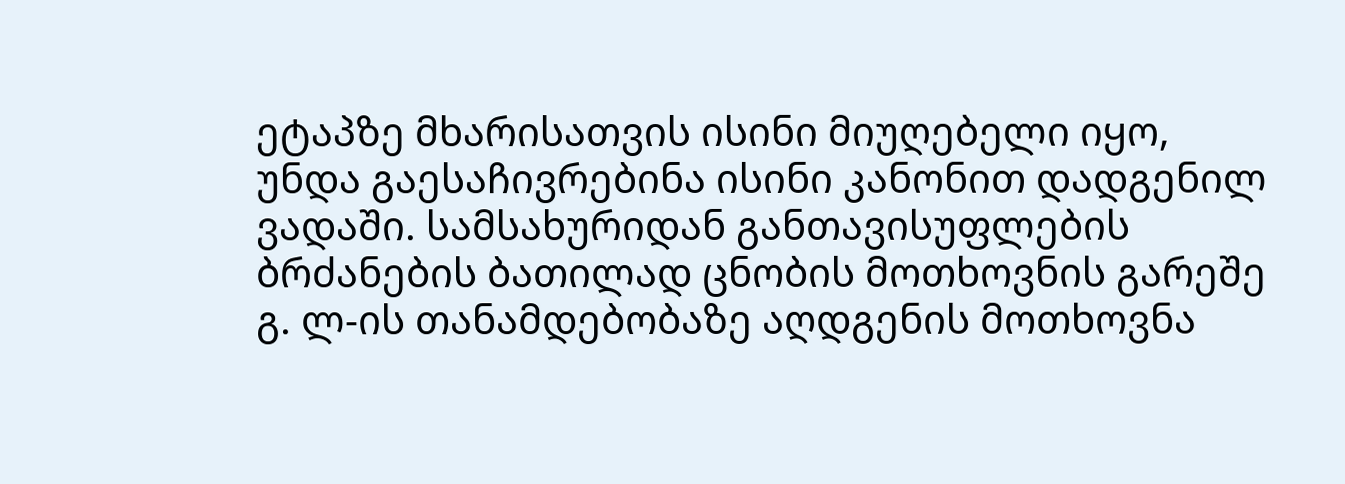ეტაპზე მხარისათვის ისინი მიუღებელი იყო, უნდა გაესაჩივრებინა ისინი კანონით დადგენილ ვადაში. სამსახურიდან განთავისუფლების ბრძანების ბათილად ცნობის მოთხოვნის გარეშე გ. ლ-ის თანამდებობაზე აღდგენის მოთხოვნა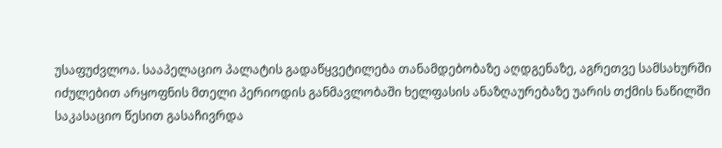უსაფუძვლოა. სააპელაციო პალატის გადაწყვეტილება თანამდებობაზე აღდგენაზე, აგრეთვე სამსახურში იძულებით არყოფნის მთელი პერიოდის განმავლობაში ხელფასის ანაზღაურებაზე უარის თქმის ნაწილში საკასაციო წესით გასაჩივრდა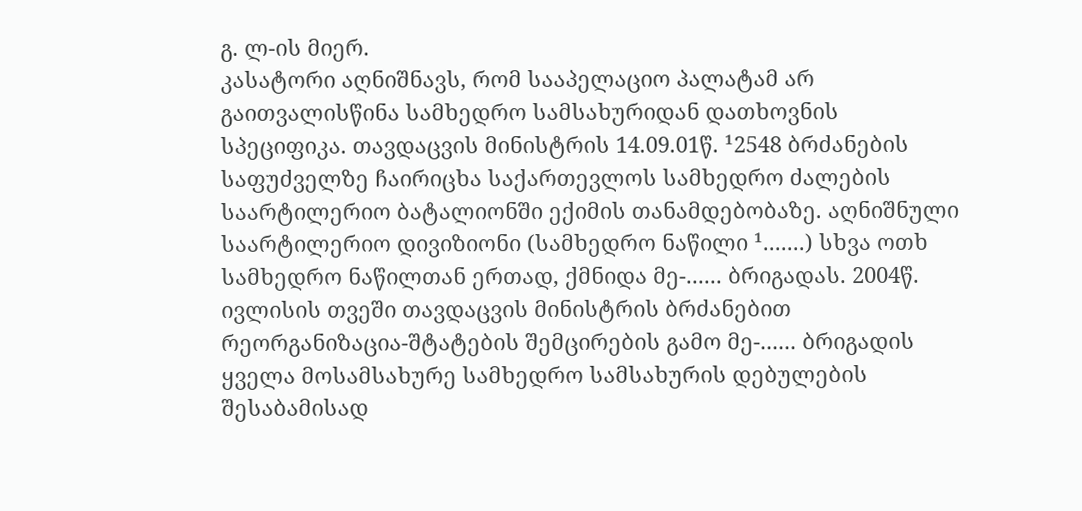გ. ლ-ის მიერ.
კასატორი აღნიშნავს, რომ სააპელაციო პალატამ არ გაითვალისწინა სამხედრო სამსახურიდან დათხოვნის სპეციფიკა. თავდაცვის მინისტრის 14.09.01წ. ¹2548 ბრძანების საფუძველზე ჩაირიცხა საქართევლოს სამხედრო ძალების საარტილერიო ბატალიონში ექიმის თანამდებობაზე. აღნიშნული საარტილერიო დივიზიონი (სამხედრო ნაწილი ¹.......) სხვა ოთხ სამხედრო ნაწილთან ერთად, ქმნიდა მე-...... ბრიგადას. 2004წ. ივლისის თვეში თავდაცვის მინისტრის ბრძანებით რეორგანიზაცია-შტატების შემცირების გამო მე-...... ბრიგადის ყველა მოსამსახურე სამხედრო სამსახურის დებულების შესაბამისად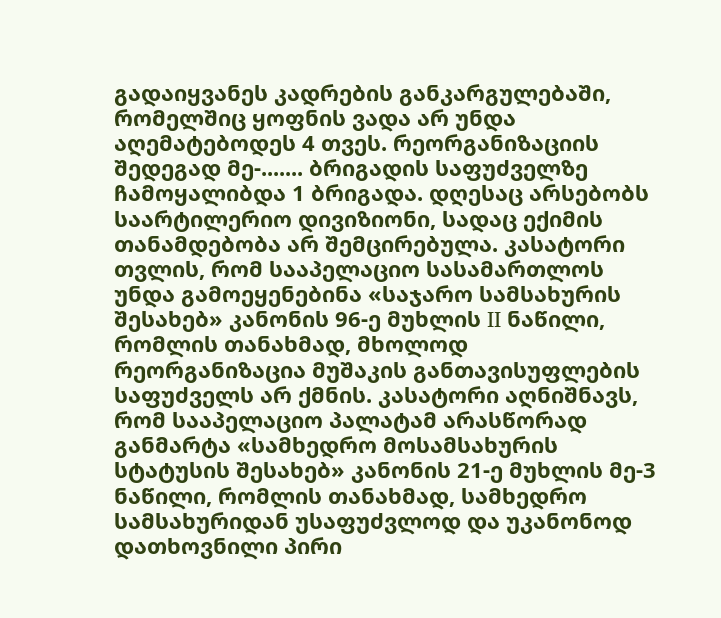გადაიყვანეს კადრების განკარგულებაში, რომელშიც ყოფნის ვადა არ უნდა აღემატებოდეს 4 თვეს. რეორგანიზაციის შედეგად მე-....... ბრიგადის საფუძველზე ჩამოყალიბდა 1 ბრიგადა. დღესაც არსებობს საარტილერიო დივიზიონი, სადაც ექიმის თანამდებობა არ შემცირებულა. კასატორი თვლის, რომ სააპელაციო სასამართლოს უნდა გამოეყენებინა «საჯარო სამსახურის შესახებ» კანონის 96-ე მუხლის II ნაწილი, რომლის თანახმად, მხოლოდ რეორგანიზაცია მუშაკის განთავისუფლების საფუძველს არ ქმნის. კასატორი აღნიშნავს, რომ სააპელაციო პალატამ არასწორად განმარტა «სამხედრო მოსამსახურის სტატუსის შესახებ» კანონის 21-ე მუხლის მე-3 ნაწილი, რომლის თანახმად, სამხედრო სამსახურიდან უსაფუძვლოდ და უკანონოდ დათხოვნილი პირი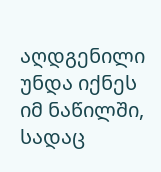აღდგენილი უნდა იქნეს იმ ნაწილში, სადაც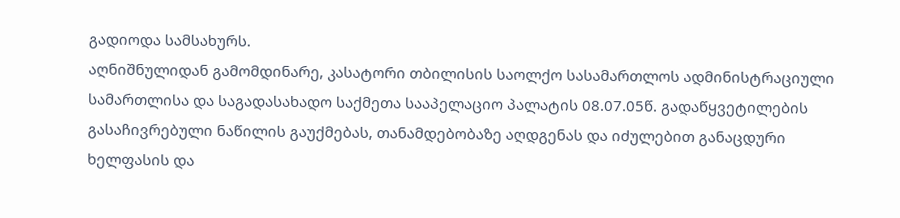გადიოდა სამსახურს.
აღნიშნულიდან გამომდინარე, კასატორი თბილისის საოლქო სასამართლოს ადმინისტრაციული სამართლისა და საგადასახადო საქმეთა სააპელაციო პალატის 08.07.05წ. გადაწყვეტილების გასაჩივრებული ნაწილის გაუქმებას, თანამდებობაზე აღდგენას და იძულებით განაცდური ხელფასის და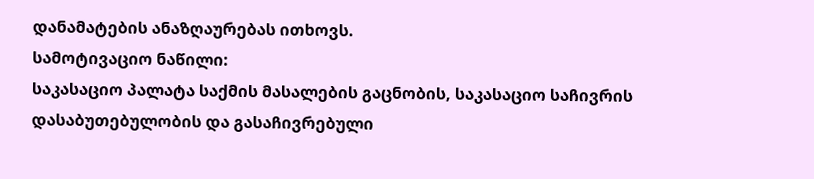დანამატების ანაზღაურებას ითხოვს.
სამოტივაციო ნაწილი:
საკასაციო პალატა საქმის მასალების გაცნობის, საკასაციო საჩივრის დასაბუთებულობის და გასაჩივრებული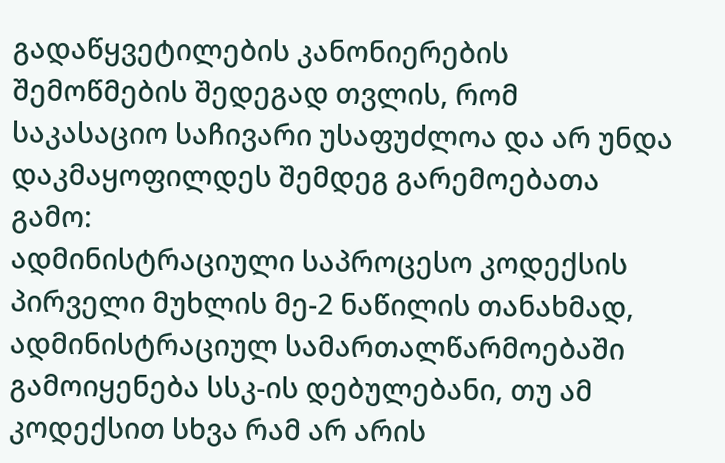გადაწყვეტილების კანონიერების შემოწმების შედეგად თვლის, რომ საკასაციო საჩივარი უსაფუძლოა და არ უნდა დაკმაყოფილდეს შემდეგ გარემოებათა გამო:
ადმინისტრაციული საპროცესო კოდექსის პირველი მუხლის მე-2 ნაწილის თანახმად, ადმინისტრაციულ სამართალწარმოებაში გამოიყენება სსკ-ის დებულებანი, თუ ამ კოდექსით სხვა რამ არ არის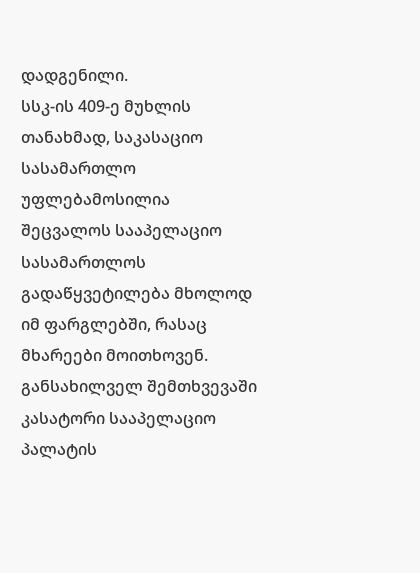დადგენილი.
სსკ-ის 409-ე მუხლის თანახმად, საკასაციო სასამართლო უფლებამოსილია შეცვალოს სააპელაციო სასამართლოს გადაწყვეტილება მხოლოდ იმ ფარგლებში, რასაც მხარეები მოითხოვენ. განსახილველ შემთხვევაში კასატორი სააპელაციო პალატის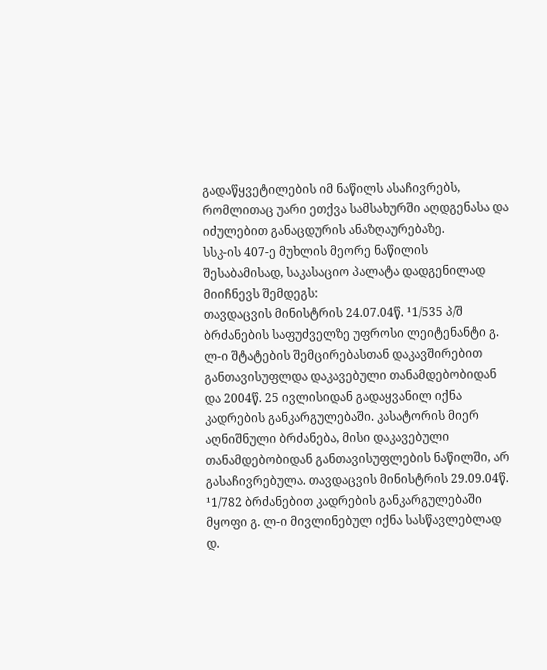გადაწყვეტილების იმ ნაწილს ასაჩივრებს, რომლითაც უარი ეთქვა სამსახურში აღდგენასა და იძულებით განაცდურის ანაზღაურებაზე.
სსკ-ის 407-ე მუხლის მეორე ნაწილის შესაბამისად, საკასაციო პალატა დადგენილად მიიჩნევს შემდეგს:
თავდაცვის მინისტრის 24.07.04წ. ¹1/535 პ/შ ბრძანების საფუძველზე უფროსი ლეიტენანტი გ. ლ-ი შტატების შემცირებასთან დაკავშირებით განთავისუფლდა დაკავებული თანამდებობიდან და 2004წ. 25 ივლისიდან გადაყვანილ იქნა კადრების განკარგულებაში. კასატორის მიერ აღნიშნული ბრძანება, მისი დაკავებული თანამდებობიდან განთავისუფლების ნაწილში, არ გასაჩივრებულა. თავდაცვის მინისტრის 29.09.04წ. ¹1/782 ბრძანებით კადრების განკარგულებაში მყოფი გ. ლ-ი მივლინებულ იქნა სასწავლებლად დ.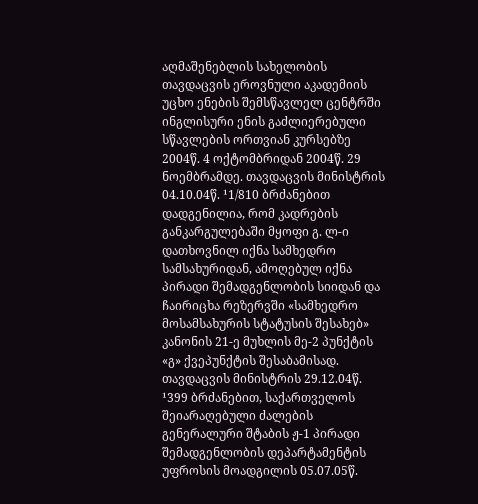აღმაშენებლის სახელობის თავდაცვის ეროვნული აკადემიის უცხო ენების შემსწავლელ ცენტრში ინგლისური ენის გაძლიერებული სწავლების ორთვიან კურსებზე 2004წ. 4 ოქტომბრიდან 2004წ. 29 ნოემბრამდე. თავდაცვის მინისტრის 04.10.04წ. ¹1/810 ბრძანებით დადგენილია, რომ კადრების განკარგულებაში მყოფი გ. ლ-ი დათხოვნილ იქნა სამხედრო სამსახურიდან, ამოღებულ იქნა პირადი შემადგენლობის სიიდან და ჩაირიცხა რეზერვში «სამხედრო მოსამსახურის სტატუსის შესახებ» კანონის 21-ე მუხლის მე-2 პუნქტის «გ» ქვეპუნქტის შესაბამისად. თავდაცვის მინისტრის 29.12.04წ. ¹399 ბრძანებით, საქართველოს შეიარაღებული ძალების გენერალური შტაბის ჟ-1 პირადი შემადგენლობის დეპარტამენტის უფროსის მოადგილის 05.07.05წ.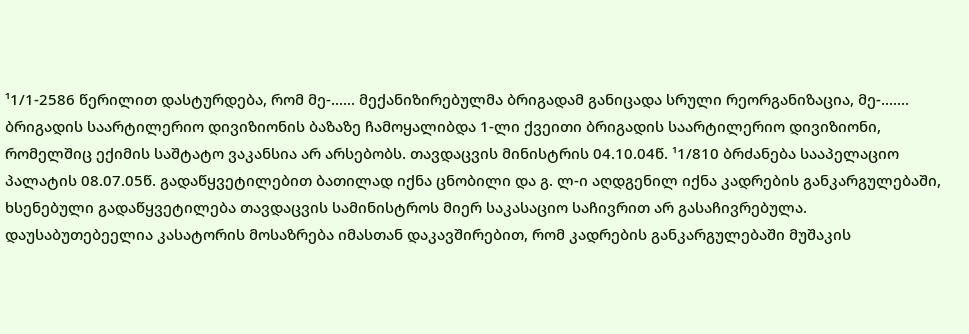¹1/1-2586 წერილით დასტურდება, რომ მე-...... მექანიზირებულმა ბრიგადამ განიცადა სრული რეორგანიზაცია, მე-....... ბრიგადის საარტილერიო დივიზიონის ბაზაზე ჩამოყალიბდა 1-ლი ქვეითი ბრიგადის საარტილერიო დივიზიონი, რომელშიც ექიმის საშტატო ვაკანსია არ არსებობს. თავდაცვის მინისტრის 04.10.04წ. ¹1/810 ბრძანება სააპელაციო პალატის 08.07.05წ. გადაწყვეტილებით ბათილად იქნა ცნობილი და გ. ლ-ი აღდგენილ იქნა კადრების განკარგულებაში, ხსენებული გადაწყვეტილება თავდაცვის სამინისტროს მიერ საკასაციო საჩივრით არ გასაჩივრებულა.
დაუსაბუთებეელია კასატორის მოსაზრება იმასთან დაკავშირებით, რომ კადრების განკარგულებაში მუშაკის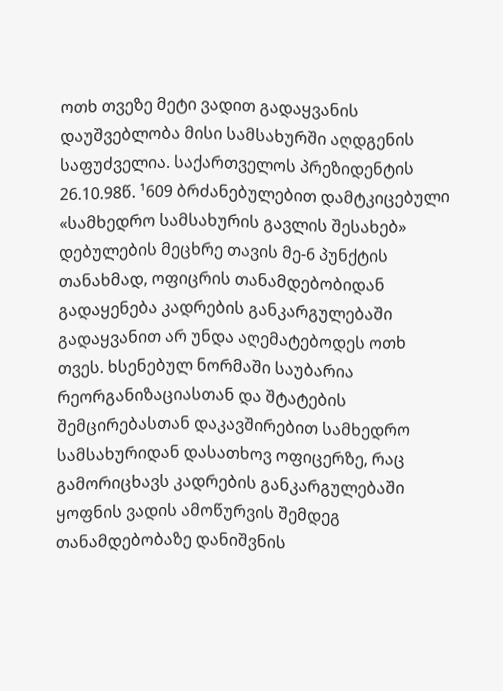ოთხ თვეზე მეტი ვადით გადაყვანის დაუშვებლობა მისი სამსახურში აღდგენის საფუძველია. საქართველოს პრეზიდენტის 26.10.98წ. ¹609 ბრძანებულებით დამტკიცებული «სამხედრო სამსახურის გავლის შესახებ» დებულების მეცხრე თავის მე-6 პუნქტის თანახმად, ოფიცრის თანამდებობიდან გადაყენება კადრების განკარგულებაში გადაყვანით არ უნდა აღემატებოდეს ოთხ თვეს. ხსენებულ ნორმაში საუბარია რეორგანიზაციასთან და შტატების შემცირებასთან დაკავშირებით სამხედრო სამსახურიდან დასათხოვ ოფიცერზე, რაც გამორიცხავს კადრების განკარგულებაში ყოფნის ვადის ამოწურვის შემდეგ თანამდებობაზე დანიშვნის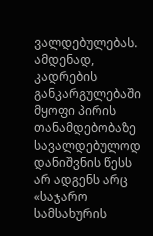ვალდებულებას. ამდენად, კადრების განკარგულებაში მყოფი პირის თანამდებობაზე სავალდებულოდ დანიშვნის წესს არ ადგენს არც «საჯარო სამსახურის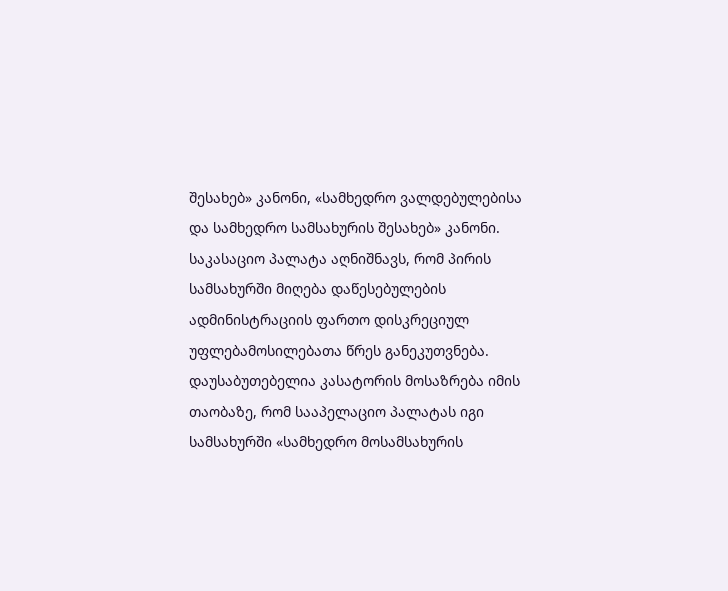შესახებ» კანონი, «სამხედრო ვალდებულებისა და სამხედრო სამსახურის შესახებ» კანონი. საკასაციო პალატა აღნიშნავს, რომ პირის სამსახურში მიღება დაწესებულების ადმინისტრაციის ფართო დისკრეციულ უფლებამოსილებათა წრეს განეკუთვნება.
დაუსაბუთებელია კასატორის მოსაზრება იმის თაობაზე, რომ სააპელაციო პალატას იგი სამსახურში «სამხედრო მოსამსახურის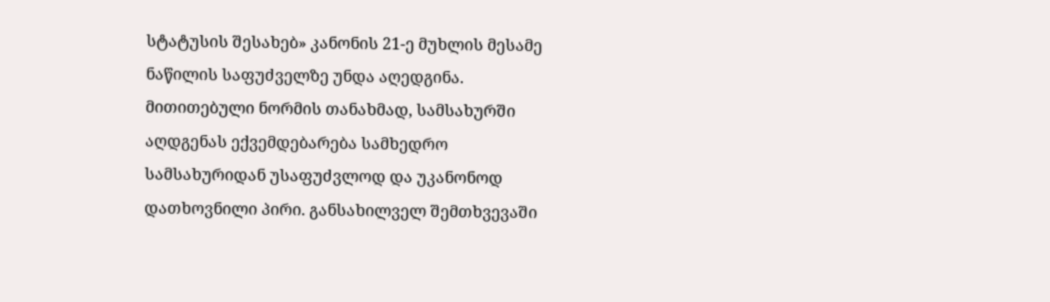სტატუსის შესახებ» კანონის 21-ე მუხლის მესამე ნაწილის საფუძველზე უნდა აღედგინა. მითითებული ნორმის თანახმად, სამსახურში აღდგენას ექვემდებარება სამხედრო სამსახურიდან უსაფუძვლოდ და უკანონოდ დათხოვნილი პირი. განსახილველ შემთხვევაში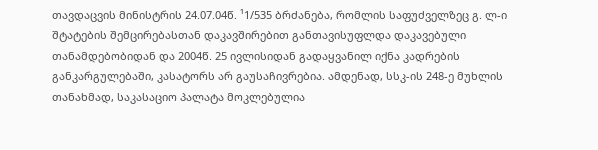თავდაცვის მინისტრის 24.07.04წ. ¹1/535 ბრძანება, რომლის საფუძველზეც გ. ლ-ი შტატების შემცირებასთან დაკავშირებით განთავისუფლდა დაკავებული თანამდებობიდან და 2004წ. 25 ივლისიდან გადაყვანილ იქნა კადრების განკარგულებაში, კასატორს არ გაუსაჩივრებია. ამდენად, სსკ-ის 248-ე მუხლის თანახმად, საკასაციო პალატა მოკლებულია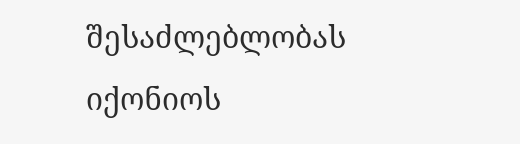შესაძლებლობას იქონიოს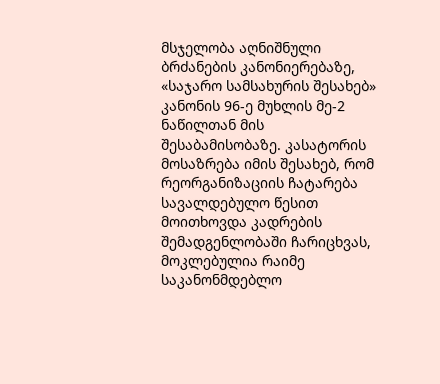მსჯელობა აღნიშნული ბრძანების კანონიერებაზე, «საჯარო სამსახურის შესახებ» კანონის 96-ე მუხლის მე-2 ნაწილთან მის შესაბამისობაზე. კასატორის მოსაზრება იმის შესახებ, რომ რეორგანიზაციის ჩატარება სავალდებულო წესით მოითხოვდა კადრების შემადგენლობაში ჩარიცხვას, მოკლებულია რაიმე საკანონმდებლო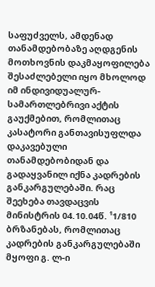საფუძველს, ამდენად თანამდებობაზე აღდგენის მოთხოვნის დაკმაყოფილება შესაძლებელი იყო მხოლოდ იმ ინდივიდუალურ-სამართლებრივი აქტის გაუქმებით, რომლითაც კასატორი განთავისუფლდა დაკავებული თანამდებობიდან და გადაყვანილ იქნა კადრების განკარგულებაში. რაც შეეხება თავდაცვის მინისტრის 04.10.04წ. ¹1/810 ბრზანებას, რომლითაც კადრების განკარგულებაში მყოფი გ. ლ-ი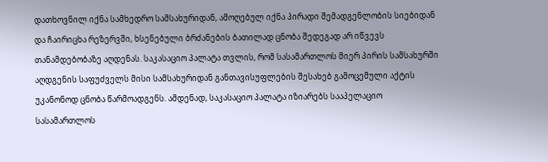დათხოვნილ იქნა სამხედრო სამსახურიდან, ამოღებულ იქნა პირადი შემადგენლობის სიებიდან და ჩაირიცხა რეზერვში, ხსენებული ბრძანების ბათილად ცნობა შედეგად არ იწვევს თანამდებობაზე აღდენას. საკასაციო პალატა თვლის, რომ სასამართლოს მიერ პირის სამსახურში აღდგენის საფუძველს მისი სამსახურიდან განთავისუფლების შესახებ გამოცემული აქტის უკანონოდ ცნობა წარმოადგენს. ამდენად, საკასაციო პალატა იზიარებს სააპელაციო სასამართლოს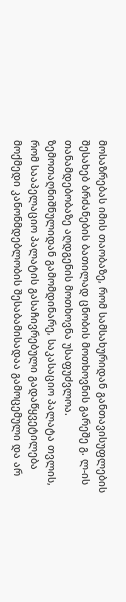მოსაზრებას იმის თაობაზე, რომ სამსახურიდან განთავისუფლების შესახებ ბრძანების ბათილად ცნობის მოთხოვნის გარეშე გ. ლ-ის თანამდებობაზე აღდგენის მოთხოვნა უსაფუძვლოა.
ზემოთაღნიშნულიდან გამომდინარე, საკასაციო პალატა თვლის, რომ სააპელაციო პალატის გასაჩივრებული გადაწყვეტილება მოქმედი კანონმდებლობის შესაბამისადაა გამოცემული და არ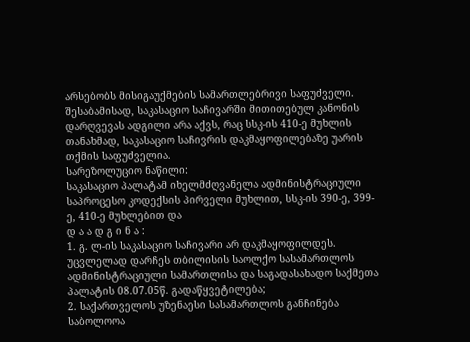არსებობს მისიგაუქმების სამართლებრივი საფუძველი. შესაბამისად, საკასაციო საჩივარში მითითებულ კანონის დარღვევას ადგილი არა აქვს, რაც სსკ-ის 410-ე მუხლის თანახმად, საკასაციო საჩივრის დაკმაყოფილებაზე უარის თქმის საფუძველია.
სარეზოლუციო ნაწილი:
საკასაციო პალატამ იხელმძღვანელა ადმინისტრაციული საპროცესო კოდექსის პირველი მუხლით, სსკ-ის 390-ე, 399-ე, 410-ე მუხლებით და
დ ა ა დ გ ი ნ ა :
1. გ. ლ-ის საკასაციო საჩივარი არ დაკმაყოფილდეს. უცვლელად დარჩეს თბილისის საოლქო სასამართლოს ადმინისტრაციული სამართლისა და საგადასახადო საქმეთა პალატის 08.07.05წ. გადაწყვეტილება;
2. საქართველოს უზენაესი სასამართლოს განჩინება საბოლოოა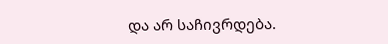და არ საჩივრდება.